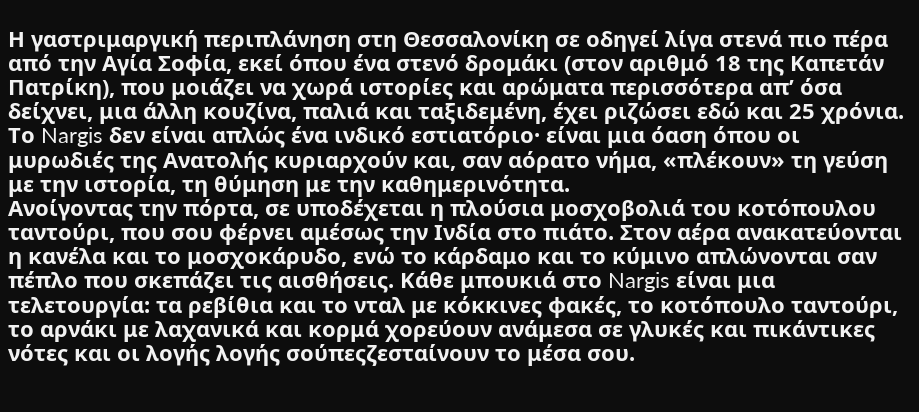Η γαστριμαργική περιπλάνηση στη Θεσσαλονίκη σε οδηγεί λίγα στενά πιο πέρα από την Αγία Σοφία, εκεί όπου ένα στενό δρομάκι (στον αριθμό 18 της Καπετάν Πατρίκη), που μοιάζει να χωρά ιστορίες και αρώματα περισσότερα απ’ όσα δείχνει, μια άλλη κουζίνα, παλιά και ταξιδεμένη, έχει ριζώσει εδώ και 25 χρόνια. Το Nargis δεν είναι απλώς ένα ινδικό εστιατόριο· είναι μια όαση όπου οι μυρωδιές της Ανατολής κυριαρχούν και, σαν αόρατο νήμα, «πλέκουν» τη γεύση με την ιστορία, τη θύμηση με την καθημερινότητα.
Ανοίγοντας την πόρτα, σε υποδέχεται η πλούσια μοσχοβολιά του κοτόπουλου ταντούρι, που σου φέρνει αμέσως την Ινδία στο πιάτο. Στον αέρα ανακατεύονται η κανέλα και το μοσχοκάρυδο, ενώ το κάρδαμο και το κύμινο απλώνονται σαν πέπλο που σκεπάζει τις αισθήσεις. Κάθε μπουκιά στο Nargis είναι μια τελετουργία: τα ρεβίθια και το νταλ με κόκκινες φακές, το κοτόπουλο ταντούρι, το αρνάκι με λαχανικά και κορμά χορεύουν ανάμεσα σε γλυκές και πικάντικες νότες και οι λογής λογής σούπεςζεσταίνουν το μέσα σου.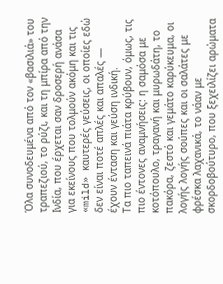Όλα συνοδευμένα από τον «βασιλιά» του τραπεζιού, το ρύζι, και τη μπίρα από την Ινδία, που έρχεται σαν δροσερή ανάσα για εκείνους που τολμούν ακόμη και τις «mild» καυτερές γεύσεις, οι οποίες εδώ δεν είναι ποτέ απλές και απαλές — έχουν ένταση και γεύση ινδική.
Τα πιο ταπεινά πιάτα κρύβουν, όμως, τις πιο έντονες αναμνήσεις: η σαμόσα με κοτόπουλο, τραγανή και μυρωδάτη, το πακόρα, ζεστό και γεμάτο καρύκευμα, οι λογής λογής σούπες και οι σαλάτες με φρέσκα λαχανικά, το νάαν με σκορδοβούτυρο, που ξεχειλίζει αρώματα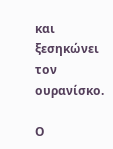και ξεσηκώνει τον ουρανίσκο.

Ο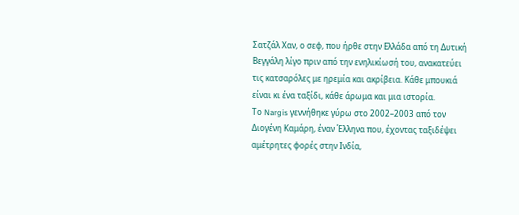Σατζάλ Χαν, ο σεφ, που ήρθε στην Ελλάδα από τη Δυτική Βεγγάλη λίγο πριν από την ενηλικίωσή του, ανακατεύει τις κατσαρόλες με ηρεμία και ακρίβεια. Κάθε μπουκιά είναι κι ένα ταξίδι, κάθε άρωμα και μια ιστορία.
Το Nargis γεννήθηκε γύρω στο 2002–2003 από τον Διογένη Καμάρη, έναν Έλληνα που, έχοντας ταξιδέψει αμέτρητες φορές στην Ινδία,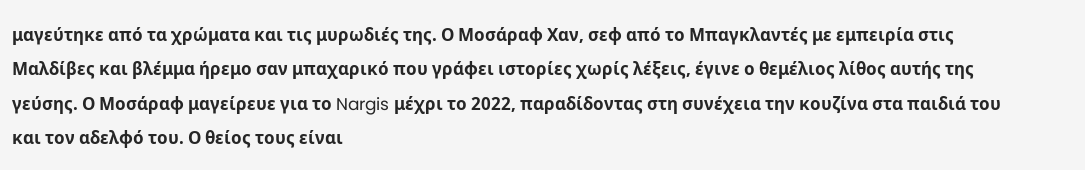μαγεύτηκε από τα χρώματα και τις μυρωδιές της. Ο Μοσάραφ Χαν, σεφ από το Μπαγκλαντές με εμπειρία στις Μαλδίβες και βλέμμα ήρεμο σαν μπαχαρικό που γράφει ιστορίες χωρίς λέξεις, έγινε ο θεμέλιος λίθος αυτής της γεύσης. Ο Μοσάραφ μαγείρευε για το Nargis μέχρι το 2022, παραδίδοντας στη συνέχεια την κουζίνα στα παιδιά του και τον αδελφό του. Ο θείος τους είναι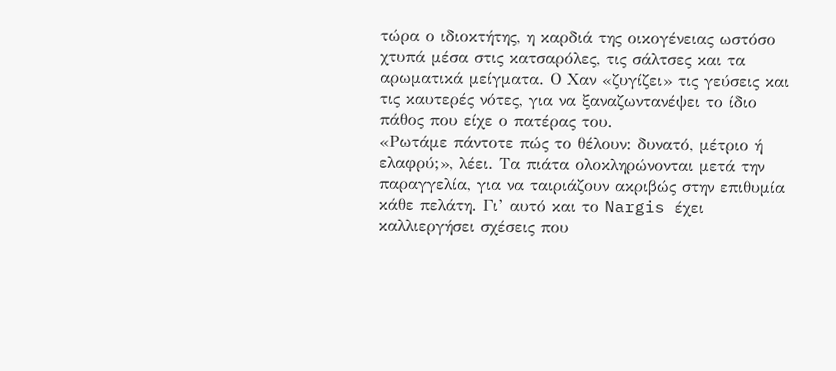τώρα ο ιδιοκτήτης, η καρδιά της οικογένειας ωστόσο χτυπά μέσα στις κατσαρόλες, τις σάλτσες και τα αρωματικά μείγματα. Ο Χαν «ζυγίζει» τις γεύσεις και τις καυτερές νότες, για να ξαναζωντανέψει το ίδιο πάθος που είχε ο πατέρας του.
«Ρωτάμε πάντοτε πώς το θέλουν: δυνατό, μέτριο ή ελαφρύ;», λέει. Τα πιάτα ολοκληρώνονται μετά την παραγγελία, για να ταιριάζουν ακριβώς στην επιθυμία κάθε πελάτη. Γι’ αυτό και το Nargis έχει καλλιεργήσει σχέσεις που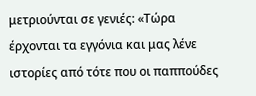μετριούνται σε γενιές: «Τώρα έρχονται τα εγγόνια και μας λένε ιστορίες από τότε που οι παππούδες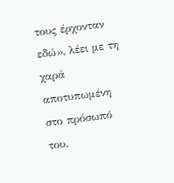τους έρχονταν εδώ», λέει με τη χαρά αποτυπωμένη στο πρόσωπό του.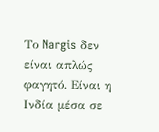Το Nargis δεν είναι απλώς φαγητό. Είναι η Ινδία μέσα σε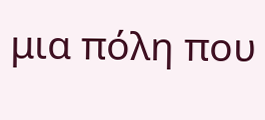μια πόλη που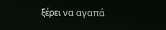ξέρει να αγαπά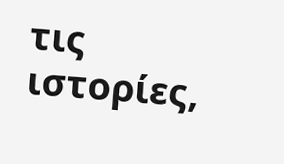τις ιστορίες,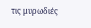τις μυρωδιές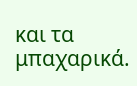και τα μπαχαρικά.